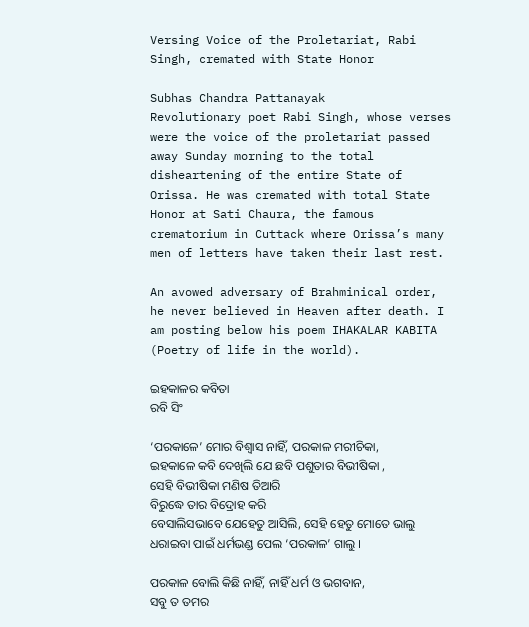Versing Voice of the Proletariat, Rabi Singh, cremated with State Honor

Subhas Chandra Pattanayak
Revolutionary poet Rabi Singh, whose verses were the voice of the proletariat passed away Sunday morning to the total disheartening of the entire State of Orissa. He was cremated with total State Honor at Sati Chaura, the famous crematorium in Cuttack where Orissa’s many men of letters have taken their last rest.

An avowed adversary of Brahminical order, he never believed in Heaven after death. I am posting below his poem IHAKALAR KABITA (Poetry of life in the world).

ଇହକାଳର କବିତା
ରବି ସିଂ

‘ପରକାଳେ’ ମୋର ବିଶ୍ଵାସ ନାହିଁ, ପରକାଳ ମରୀଚିକା,
ଇହକାଳେ କବି ଦେଖିଲି ଯେ ଛବି ପଶୁତାର ବିଭୀଷିକା ,
ସେହି ବିଭୀଷିକା ମଣିଷ ତିଆରି
ବିରୁଦ୍ଧେ ତାର ବିଦ୍ରୋହ କରି
ବେସାଲିସଭାବେ ଯେହେତୁ ଆସିଲି, ସେହି ହେତୁ ମୋତେ ଭାଲୁ
ଧରାଇବା ପାଇଁ ଧର୍ମଭଣ୍ଡ ପେଲ ‘ପରକାଳ’ ଗାଲୁ ।

ପରକାଳ ବୋଲି କିଛି ନାହିଁ, ନାହିଁ ଧର୍ମ ଓ ଭଗବାନ,
ସବୁ ତ ତମର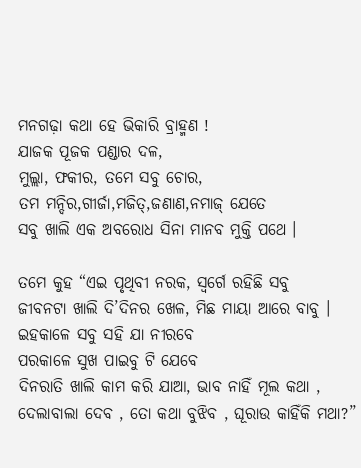ମନଗଢ଼ା କଥା ହେ ଭିକାରି ବ୍ରାହ୍ମଣ !
ଯାଜକ ପୂଜକ ପଣ୍ଡାର ଦଳ,
ମୁଲ୍ଲା, ଫକୀର, ତମେ ସବୁ ଚୋର,
ତମ ମନ୍ଦିର,ଗୀର୍ଜା,ମଜିତ୍,ଜଣାଣ,ନମାଜ୍ ଯେତେ
ସବୁ ଖାଲି ଏକ ଅବରୋଧ ସିନା ମାନବ ମୁକ୍ତି ପଥେ ।

ତମେ କୁହ “ଏଇ ପୃଥିବୀ ନରକ, ସ୍ଵର୍ଗେ ରହିଛି ସବୁ
ଜୀବନଟା ଖାଲି ଦି’ଦିନର ଖେଳ, ମିଛ ମାୟା ଆରେ ବାବୁ ।
ଇହକାଳେ ସବୁ ସହି ଯା ନୀରବେ
ପରକାଳେ ସୁଖ ପାଇବୁ ଟି ଯେବେ
ଦିନରାତି ଖାଲି କାମ କରି ଯାଆ, ଭାବ ନାହିଁ ମୂଲ କଥା ,
ଦେଲାବାଲା ଦେବ , ତୋ କଥା ବୁଝିବ , ଘୂରାଉ କାହିଁକି ମଥା?”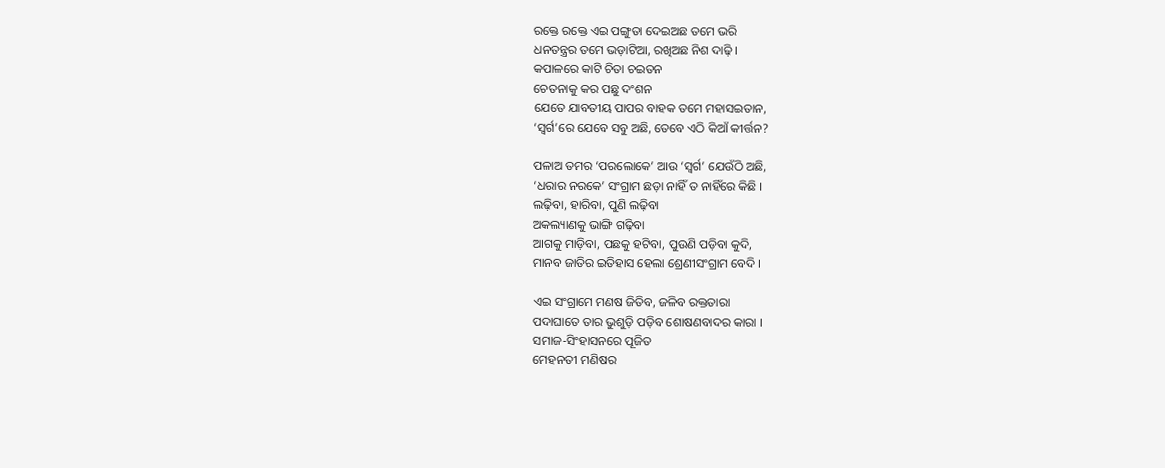ରକ୍ତେ ରକ୍ତେ ଏଇ ପଙ୍ଗୁତା ଦେଇଅଛ ତମେ ଭରି
ଧନତନ୍ତ୍ରର ତମେ ଭଡ଼ାଟିଆ, ରଖିଅଛ ନିଶ ଦାଢ଼ି ।
କପାଳରେ କାଟି ଚିତା ଚଇତନ
ଚେତନାକୁ କର ପଛୁ ଦଂଶନ
ଯେତେ ଯାବତୀୟ ପାପର ବାହକ ତମେ ମହାସଇତାନ,
‘ସ୍ଵର୍ଗ’ରେ ଯେବେ ସବୁ ଅଛି, ତେବେ ଏଠି କିଆଁ କୀର୍ତ୍ତନ?

ପଳାଅ ତମର ‘ପରଲୋକେ’ ଆଉ ‘ସ୍ଵର୍ଗ’ ଯେଉଁଠି ଅଛି,
‘ଧରାର ନରକେ’ ସଂଗ୍ରାମ ଛଡ଼ା ନାହିଁ ତ ନାହିଁରେ କିଛି ।
ଲଢ଼ିବା, ହାରିବା, ପୁଣି ଲଢ଼ିବା
ଅକଲ୍ୟାଣକୁ ଭାଙ୍ଗି ଗଢ଼ିବା
ଆଗକୁ ମାଡ଼ିବା, ପଛକୁ ହଟିବା, ପୁଉଣି ପଡ଼ିବା କୁଦି,
ମାନବ ଜାତିର ଇତିହାସ ହେଲା ଶ୍ରେଣୀସଂଗ୍ରାମ ବେଦି ।

ଏଇ ସଂଗ୍ରାମେ ମଣଷ ଜିତିବ, ଜଳିବ ରକ୍ତତାରା
ପଦାଘାତେ ତାର ଭୁଶୁଡ଼ି ପଡ଼ିବ ଶୋଷଣବାଦର କାରା ।
ସମାଜ-ସିଂହାସନରେ ପୂଜିତ
ମେହନତୀ ମଣିଷର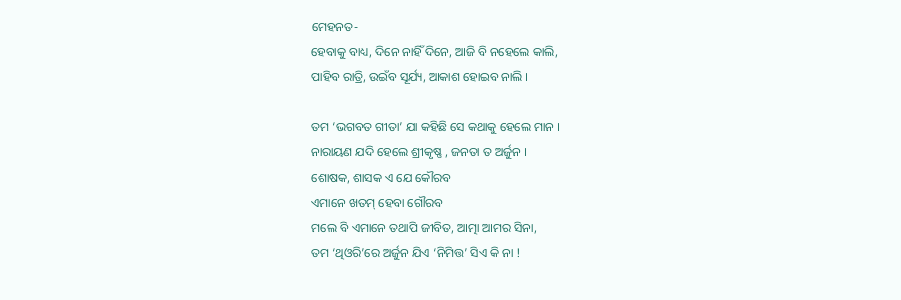ମେହନତ-
ହେବାକୁ ବାଧ୍ୟ, ଦିନେ ନାହିଁ ଦିନେ, ଆଜି ବି ନହେଲେ କାଲି,
ପାହିବ ରାତ୍ରି, ଉଇଁବ ସୂର୍ଯ୍ୟ, ଆକାଶ ହୋଇବ ନାଲି ।

ତମ ‘ଭଗବତ ଗୀତା’ ଯା କହିଛି ସେ କଥାକୁ ହେଲେ ମାନ ।
ନାରାୟଣ ଯଦି ହେଲେ ଶ୍ରୀକୃଷ୍ଣ , ଜନତା ତ ଅର୍ଜୁନ ।
ଶୋଷକ, ଶାସକ ଏ ଯେ କୌରବ
ଏମାନେ ଖତମ୍ ହେବା ଗୌରବ
ମଲେ ବି ଏମାନେ ତଥାପି ଜୀବିତ, ଆତ୍ମା ଆମର ସିନା,
ତମ ‘ଥିଓରି’ରେ ଅର୍ଜୁନ ଯିଏ ‘ନିମିତ୍ତ’ ସିଏ କି ନା !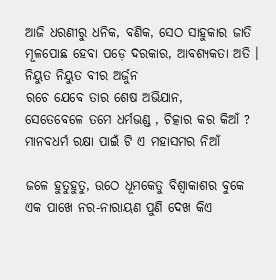ଆଜି ଧରଣୀରୁ ଧନିକ, ବଣିକ, ସେଠ ସାହୁକାର ଜାତି
ମୂଳପୋଛ ହେବା ପଡ଼େ ଦରକାର, ଆବଶ୍ୟକତା ଅତି ।
ନିୟୁତ ନିୟୁତ ବୀର ଅର୍ଜୁନ
ରଚେ ଯେବେ ତାର ଶେଷ ଅଭିଯାନ,
ସେତେବେଳେ ତମେ ଧର୍ମଭଣ୍ଡ , ଚିତ୍କାର କର କିଆଁ ?
ମାନବଧର୍ମ ରକ୍ଷା ପାଇଁ ଟି ଏ ମହାସମର ନିଆଁ

ଜଳେ ହୁତୁହୁତୁ, ଉଠେ ଧୂମକେତୁ ବିଶ୍ଵାକାଶର ବୁକେ
ଏକ ପାଖେ ନର-ନାରାୟଣ ପୁଣି ଦେଖ କିଏ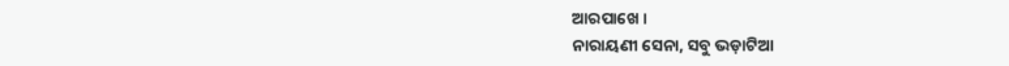ଆରପାଖେ ।
ନାରାୟଣୀ ସେନା, ସବୁ ଭଡ଼ାଟିଆ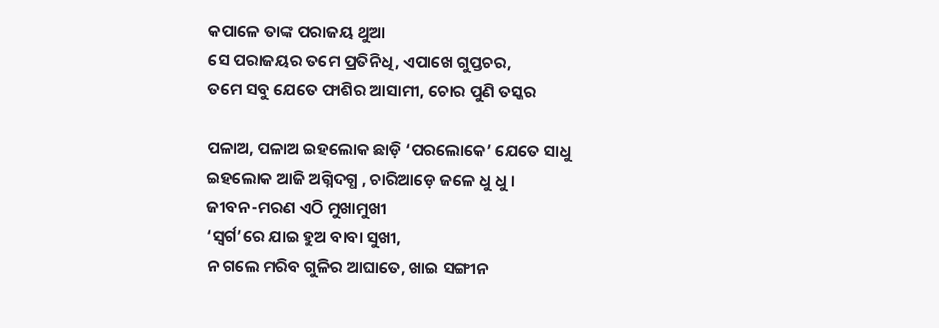କପାଳେ ତାଙ୍କ ପରାଜୟ ଥୁଆ
ସେ ପରାଜୟର ତମେ ପ୍ରତିନିଧି, ଏପାଖେ ଗୁପ୍ତଚର,
ତମେ ସବୁ ଯେତେ ଫାଶିର ଆସାମୀ, ଚୋର ପୁଣି ତସ୍କର

ପଳାଅ, ପଳାଅ ଇହଲୋକ ଛାଡ଼ି ‘ପରଲୋକେ’ ଯେତେ ସାଧୁ
ଇହଲୋକ ଆଜି ଅଗ୍ନିଦଗ୍ଧ , ଚାରିଆଡ଼େ ଜଳେ ଧୁ ଧୁ ।
ଜୀବନ-ମରଣ ଏଠି ମୁଖାମୁଖୀ
‘ସ୍ଵର୍ଗ’ରେ ଯାଇ ହୁଅ ବାବା ସୁଖୀ,
ନ ଗଲେ ମରିବ ଗୁଳିର ଆଘାତେ, ଖାଇ ସଙ୍ଗୀନ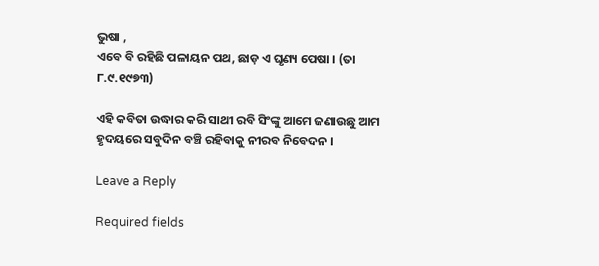ଭୁଷା ,
ଏବେ ବି ରହିଛି ପଳାୟନ ପଥ, ଛାଡ଼ ଏ ଘୃଣ୍ୟ ପେଷା । (ତା ୮.୯.୧୯୭୩)

ଏହି କବିତା ଉଦ୍ଧାର କରି ସାଥୀ ରବି ସିଂଙ୍କୁ ଆମେ ଜଣାଉଛୁ ଆମ ହୃଦୟରେ ସବୁଦିନ ବଞ୍ଚି ରହିବାକୁ ନୀରବ ନିବେଦନ ।

Leave a Reply

Required fields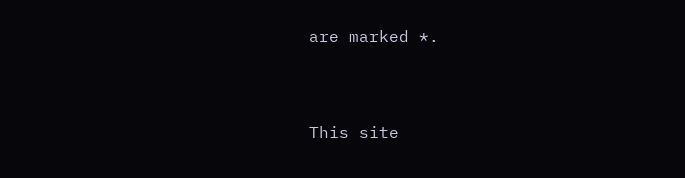are marked *.


This site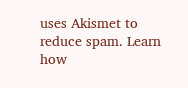uses Akismet to reduce spam. Learn how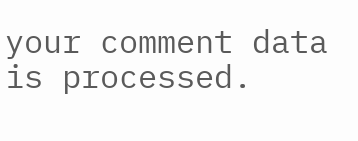your comment data is processed.